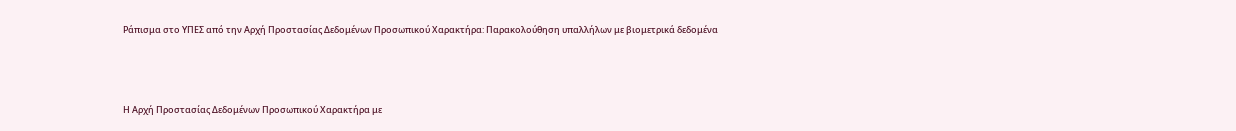Ράπισμα στο ΥΠΕΣ από την Αρχή Προστασίας Δεδομένων Προσωπικού Χαρακτήρα: Παρακολούθηση υπαλλήλων με βιομετρικά δεδομένα



Η Αρχή Προστασίας Δεδομένων Προσωπικού Χαρακτήρα με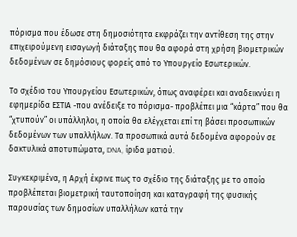πόρισμα που έδωσε στη δημοσιότητα εκφράζει την αντίθεση της στην επιχειρούμενη εισαγωγή διάταξης που θα αφορά στη χρήση βιομετρικών δεδομένων σε δημόσιους φορείς από το Υπουργείο Εσωτερικών.

Το σχέδιο του Υπουργείου Εσωτερικών, όπως αναφέρει και αναδεικνύει η εφημερίδα ΕΣΤΙΑ -που ανέδειξε το πόρισμα- προβλέπει μια “κάρτα” που θα “χτυπούν” οι υπάλληλοι, η οποία θα ελέγχεται επί τη βάσει προσωπικών δεδομένων των υπαλλήλων. Τα προσωπικά αυτά δεδομένα αφορούν σε δακτυλικά αποτυπώματα, DNA, ίριδα ματιού.

Συγκεκριμένα, η Αρχή έκρινε πως το σχέδιο της διάταξης με το οποίο προβλέπεται βιομετρική ταυτοποίηση και καταγραφή της φυσικής παρουσίας των δημοσίων υπαλλήλων κατά την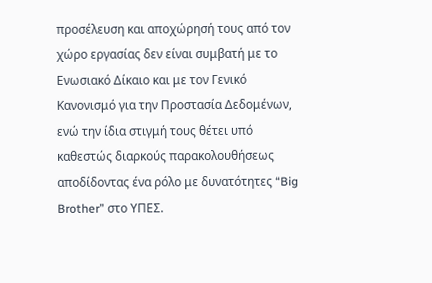προσέλευση και αποχώρησή τους από τον χώρο εργασίας δεν είναι συμβατή με το Ενωσιακό Δίκαιο και με τον Γενικό Κανονισμό για την Προστασία Δεδομένων, ενώ την ίδια στιγμή τους θέτει υπό καθεστώς διαρκούς παρακολουθήσεως αποδίδοντας ένα ρόλο με δυνατότητες “Big Brother” στο ΥΠΕΣ.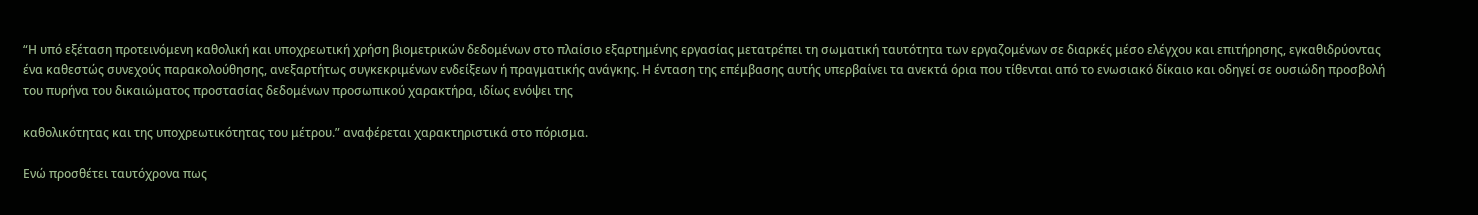“Η υπό εξέταση προτεινόμενη καθολική και υποχρεωτική χρήση βιομετρικών δεδομένων στο πλαίσιο εξαρτημένης εργασίας μετατρέπει τη σωματική ταυτότητα των εργαζομένων σε διαρκές μέσο ελέγχου και επιτήρησης, εγκαθιδρύοντας ένα καθεστώς συνεχούς παρακολούθησης, ανεξαρτήτως συγκεκριμένων ενδείξεων ή πραγματικής ανάγκης. Η ένταση της επέμβασης αυτής υπερβαίνει τα ανεκτά όρια που τίθενται από το ενωσιακό δίκαιο και οδηγεί σε ουσιώδη προσβολή του πυρήνα του δικαιώματος προστασίας δεδομένων προσωπικού χαρακτήρα, ιδίως ενόψει της

καθολικότητας και της υποχρεωτικότητας του μέτρου.” αναφέρεται χαρακτηριστικά στο πόρισμα.

Ενώ προσθέτει ταυτόχρονα πως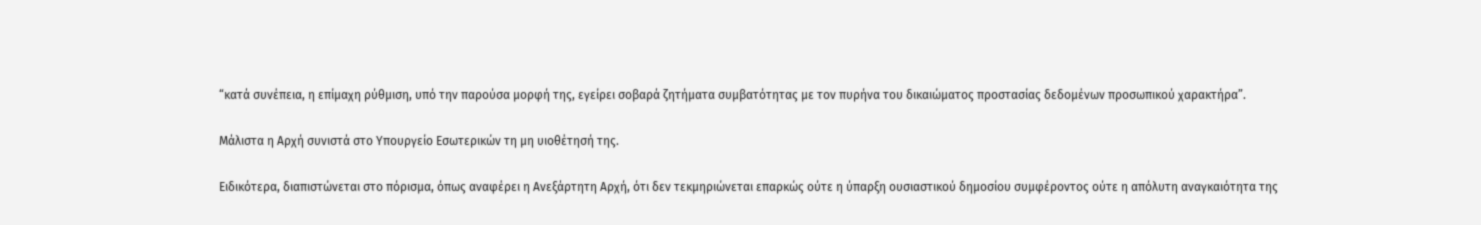“κατά συνέπεια, η επίμαχη ρύθμιση, υπό την παρούσα μορφή της, εγείρει σοβαρά ζητήματα συμβατότητας με τον πυρήνα του δικαιώματος προστασίας δεδομένων προσωπικού χαρακτήρα”.

Μάλιστα η Αρχή συνιστά στο Υπουργείο Εσωτερικών τη μη υιοθέτησή της.

Ειδικότερα, διαπιστώνεται στο πόρισμα, όπως αναφέρει η Ανεξάρτητη Αρχή, ότι δεν τεκμηριώνεται επαρκώς ούτε η ύπαρξη ουσιαστικού δημοσίου συμφέροντος ούτε η απόλυτη αναγκαιότητα της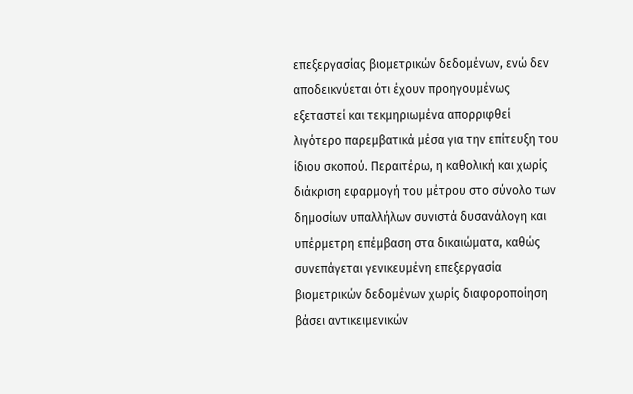επεξεργασίας βιομετρικών δεδομένων, ενώ δεν αποδεικνύεται ότι έχουν προηγουμένως εξεταστεί και τεκμηριωμένα απορριφθεί λιγότερο παρεμβατικά μέσα για την επίτευξη του ίδιου σκοπού. Περαιτέρω, η καθολική και χωρίς διάκριση εφαρμογή του μέτρου στο σύνολο των δημοσίων υπαλλήλων συνιστά δυσανάλογη και υπέρμετρη επέμβαση στα δικαιώματα, καθώς συνεπάγεται γενικευμένη επεξεργασία βιομετρικών δεδομένων χωρίς διαφοροποίηση βάσει αντικειμενικών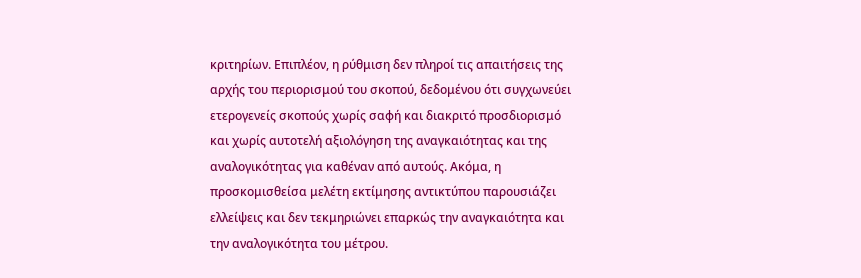κριτηρίων. Επιπλέον, η ρύθμιση δεν πληροί τις απαιτήσεις της αρχής του περιορισμού του σκοπού, δεδομένου ότι συγχωνεύει ετερογενείς σκοπούς χωρίς σαφή και διακριτό προσδιορισμό και χωρίς αυτοτελή αξιολόγηση της αναγκαιότητας και της αναλογικότητας για καθέναν από αυτούς. Ακόμα, η προσκομισθείσα μελέτη εκτίμησης αντικτύπου παρουσιάζει ελλείψεις και δεν τεκμηριώνει επαρκώς την αναγκαιότητα και την αναλογικότητα του μέτρου.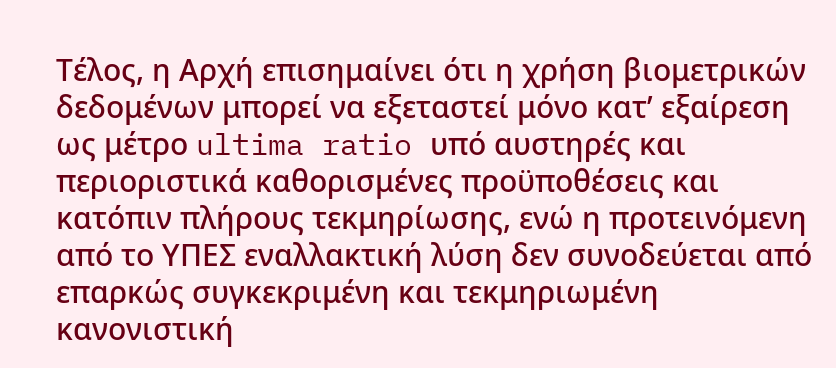Τέλος, η Αρχή επισημαίνει ότι η χρήση βιομετρικών δεδομένων μπορεί να εξεταστεί μόνο κατ’ εξαίρεση ως μέτρο ultima ratio υπό αυστηρές και περιοριστικά καθορισμένες προϋποθέσεις και κατόπιν πλήρους τεκμηρίωσης, ενώ η προτεινόμενη από το ΥΠΕΣ εναλλακτική λύση δεν συνοδεύεται από επαρκώς συγκεκριμένη και τεκμηριωμένη κανονιστική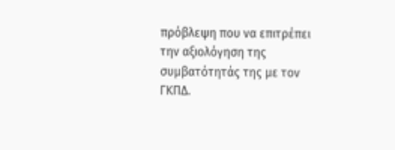πρόβλεψη που να επιτρέπει την αξιολόγηση της συμβατότητάς της με τον ΓΚΠΔ.